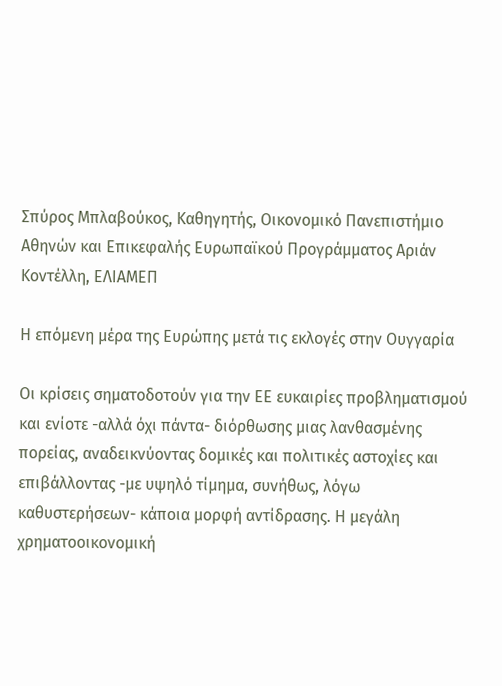Σπύρος Μπλαβούκος, Καθηγητής, Οικονομικό Πανεπιστήμιο Αθηνών και Επικεφαλής Ευρωπαϊκού Προγράμματος Αριάν Κοντέλλη, ΕΛΙΑΜΕΠ

Η επόμενη μέρα της Ευρώπης μετά τις εκλογές στην Ουγγαρία

Οι κρίσεις σηματοδοτούν για την ΕΕ ευκαιρίες προβληματισμού και ενίοτε -αλλά όχι πάντα- διόρθωσης μιας λανθασμένης πορείας, αναδεικνύοντας δομικές και πολιτικές αστοχίες και επιβάλλοντας -με υψηλό τίμημα, συνήθως, λόγω καθυστερήσεων- κάποια μορφή αντίδρασης. Η μεγάλη χρηματοοικονομική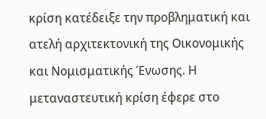κρίση κατέδειξε την προβληματική και ατελή αρχιτεκτονική της Οικονομικής και Νομισματικής Ένωσης. Η μεταναστευτική κρίση έφερε στο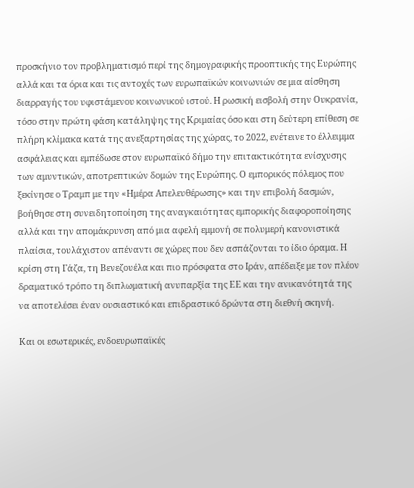προσκήνιο τον προβληματισμό περί της δημογραφικής προοπτικής της Ευρώπης αλλά και τα όρια και τις αντοχές των ευρωπαϊκών κοινωνιών σε μια αίσθηση διαρραγής του υφιστάμενου κοινωνικού ιστού. Η ρωσική εισβολή στην Ουκρανία, τόσο στην πρώτη φάση κατάληψης της Κριμαίας όσο και στη δεύτερη επίθεση σε πλήρη κλίμακα κατά της ανεξαρτησίας της χώρας, το 2022, ενέτεινε το έλλειμμα ασφάλειας και εμπέδωσε στον ευρωπαϊκό δήμο την επιτακτικότητα ενίσχυσης των αμυντικών, αποτρεπτικών δομών της Ευρώπης. Ο εμπορικός πόλεμος που ξεκίνησε ο Τραμπ με την «Ημέρα Απελευθέρωσης» και την επιβολή δασμών, βοήθησε στη συνειδητοποίηση της αναγκαιότητας εμπορικής διαφοροποίησης αλλά και την απομάκρυνση από μια αφελή εμμονή σε πολυμερή κανονιστικά πλαίσια, τουλάχιστον απέναντι σε χώρες που δεν ασπάζονται το ίδιο όραμα. Η κρίση στη Γάζα, τη Βενεζουέλα και πιο πρόσφατα στο Ιράν, απέδειξε με τον πλέον δραματικό τρόπο τη διπλωματική ανυπαρξία της ΕΕ και την ανικανότητά της να αποτελέσει έναν ουσιαστικό και επιδραστικό δρώντα στη διεθνή σκηνή.

Και οι εσωτερικές, ενδοευρωπαϊκές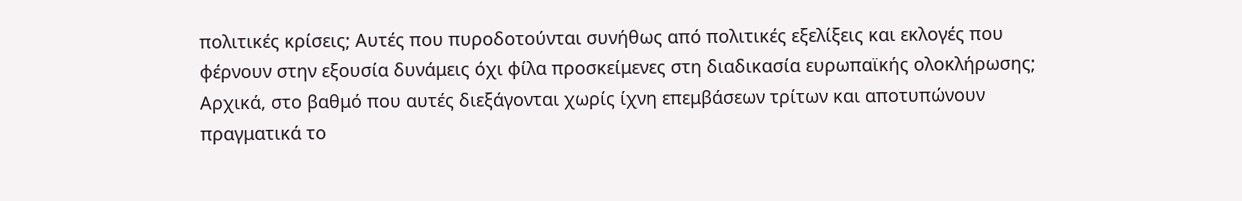πολιτικές κρίσεις; Αυτές που πυροδοτούνται συνήθως από πολιτικές εξελίξεις και εκλογές που φέρνουν στην εξουσία δυνάμεις όχι φίλα προσκείμενες στη διαδικασία ευρωπαϊκής ολοκλήρωσης; Αρχικά, στο βαθμό που αυτές διεξάγονται χωρίς ίχνη επεμβάσεων τρίτων και αποτυπώνουν πραγματικά το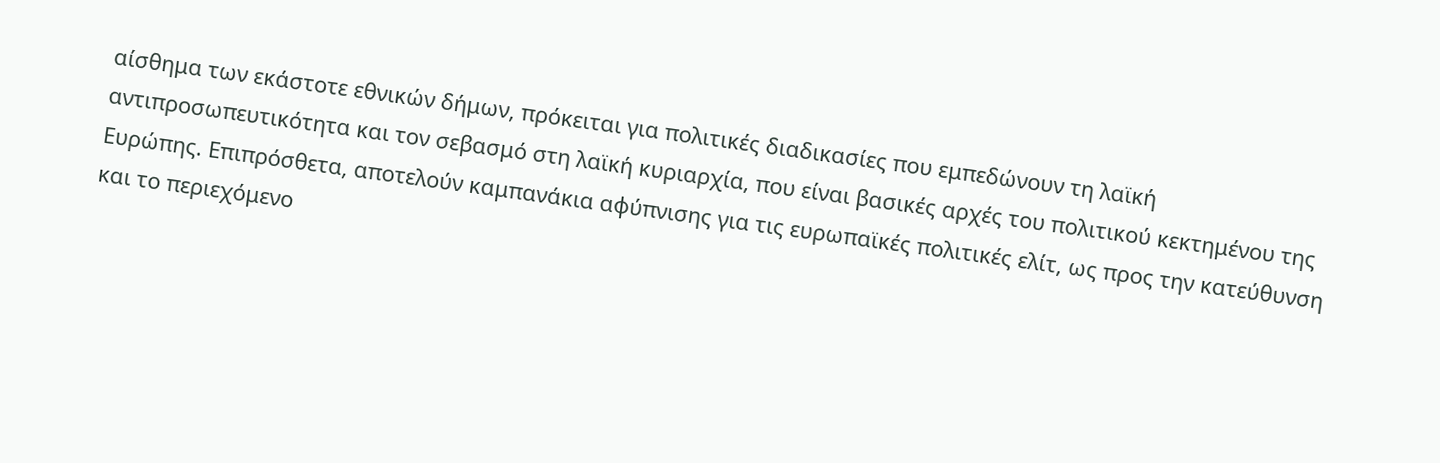αίσθημα των εκάστοτε εθνικών δήμων, πρόκειται για πολιτικές διαδικασίες που εμπεδώνουν τη λαϊκή αντιπροσωπευτικότητα και τον σεβασμό στη λαϊκή κυριαρχία, που είναι βασικές αρχές του πολιτικού κεκτημένου της Ευρώπης. Επιπρόσθετα, αποτελούν καμπανάκια αφύπνισης για τις ευρωπαϊκές πολιτικές ελίτ, ως προς την κατεύθυνση και το περιεχόμενο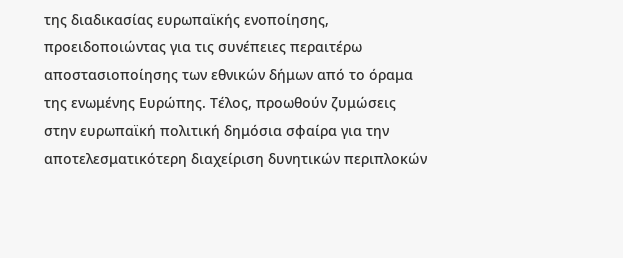της διαδικασίας ευρωπαϊκής ενοποίησης, προειδοποιώντας για τις συνέπειες περαιτέρω αποστασιοποίησης των εθνικών δήμων από το όραμα της ενωμένης Ευρώπης. Τέλος, προωθούν ζυμώσεις στην ευρωπαϊκή πολιτική δημόσια σφαίρα για την αποτελεσματικότερη διαχείριση δυνητικών περιπλοκών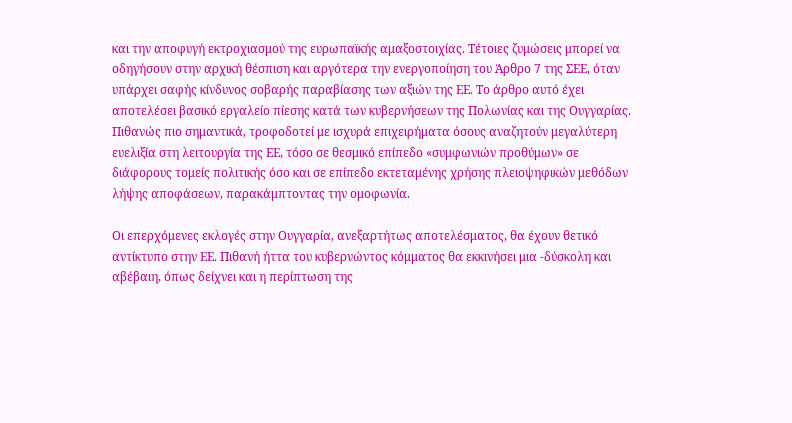και την αποφυγή εκτροχιασμού της ευρωπαϊκής αμαξοστοιχίας. Τέτοιες ζυμώσεις μπορεί να οδηγήσουν στην αρχική θέσπιση και αργότερα την ενεργοποίηση του Άρθρο 7 της ΣΕΕ, όταν υπάρχει σαφής κίνδυνος σοβαρής παραβίασης των αξιών της ΕΕ. Το άρθρο αυτό έχει αποτελέσει βασικό εργαλείο πίεσης κατά των κυβερνήσεων της Πολωνίας και της Ουγγαρίας. Πιθανώς πιο σημαντικά, τροφοδοτεί με ισχυρά επιχειρήματα όσους αναζητούν μεγαλύτερη ευελιξία στη λειτουργία της ΕΕ, τόσο σε θεσμικό επίπεδο «συμφωνιών προθύμων» σε διάφορους τομείς πολιτικής όσο και σε επίπεδο εκτεταμένης χρήσης πλειοψηφικών μεθόδων λήψης αποφάσεων, παρακάμπτοντας την ομοφωνία.

Οι επερχόμενες εκλογές στην Ουγγαρία, ανεξαρτήτως αποτελέσματος, θα έχουν θετικό αντίκτυπο στην ΕΕ. Πιθανή ήττα του κυβερνώντος κόμματος θα εκκινήσει μια -δύσκολη και αβέβαιη, όπως δείχνει και η περίπτωση της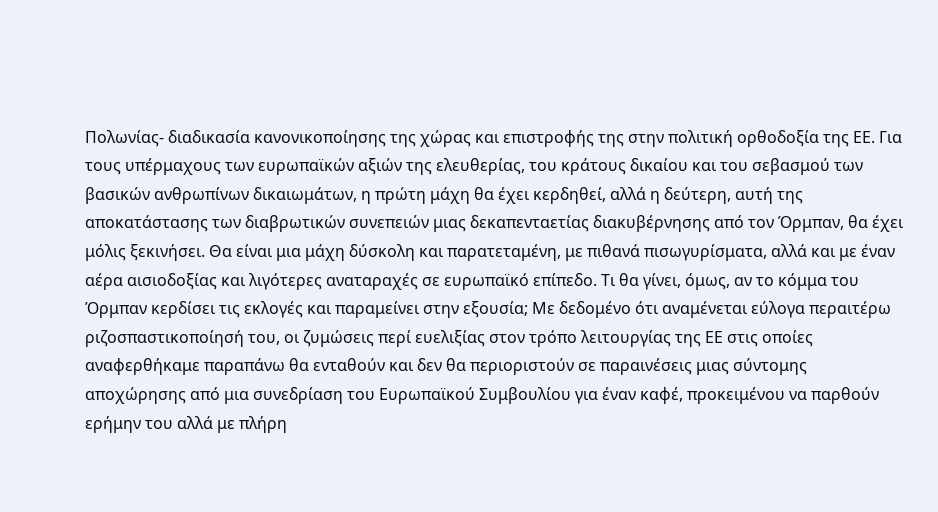Πολωνίας- διαδικασία κανονικοποίησης της χώρας και επιστροφής της στην πολιτική ορθοδοξία της ΕΕ. Για τους υπέρμαχους των ευρωπαϊκών αξιών της ελευθερίας, του κράτους δικαίου και του σεβασμού των βασικών ανθρωπίνων δικαιωμάτων, η πρώτη μάχη θα έχει κερδηθεί, αλλά η δεύτερη, αυτή της αποκατάστασης των διαβρωτικών συνεπειών μιας δεκαπενταετίας διακυβέρνησης από τον Όρμπαν, θα έχει μόλις ξεκινήσει. Θα είναι μια μάχη δύσκολη και παρατεταμένη, με πιθανά πισωγυρίσματα, αλλά και με έναν αέρα αισιοδοξίας και λιγότερες αναταραχές σε ευρωπαϊκό επίπεδο. Τι θα γίνει, όμως, αν το κόμμα του Όρμπαν κερδίσει τις εκλογές και παραμείνει στην εξουσία; Με δεδομένο ότι αναμένεται εύλογα περαιτέρω ριζοσπαστικοποίησή του, οι ζυμώσεις περί ευελιξίας στον τρόπο λειτουργίας της ΕΕ στις οποίες αναφερθήκαμε παραπάνω θα ενταθούν και δεν θα περιοριστούν σε παραινέσεις μιας σύντομης αποχώρησης από μια συνεδρίαση του Ευρωπαϊκού Συμβουλίου για έναν καφέ, προκειμένου να παρθούν ερήμην του αλλά με πλήρη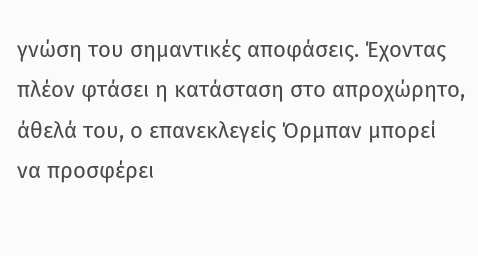γνώση του σημαντικές αποφάσεις. Έχοντας πλέον φτάσει η κατάσταση στο απροχώρητο, άθελά του, ο επανεκλεγείς Όρμπαν μπορεί να προσφέρει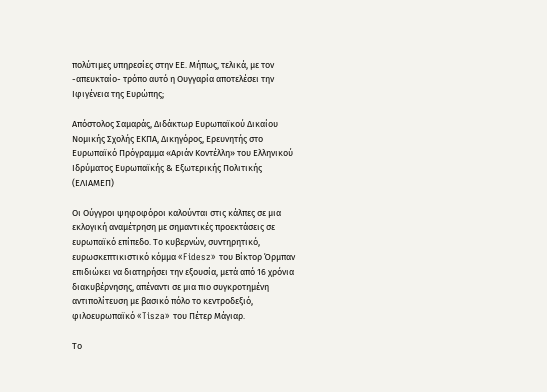πολύτιμες υπηρεσίες στην ΕΕ. Μήπως, τελικά, με τον -απευκταίο- τρόπο αυτό η Ουγγαρία αποτελέσει την Ιφιγένεια της Ευρώπης;

Απόστολος Σαμαράς, Διδάκτωρ Ευρωπαϊκού Δικαίου Νομικής Σχολής ΕΚΠΑ, Δικηγόρος, Ερευνητής στο Ευρωπαϊκό Πρόγραμμα «Αριάν Κοντέλλη» του Ελληνικού Ιδρύματος Ευρωπαϊκής & Εξωτερικής Πολιτικής (ΕΛΙΑΜΕΠ)

Οι Ούγγροι ψηφοφόροι καλούνται στις κάλπες σε μια εκλογική αναμέτρηση με σημαντικές προεκτάσεις σε ευρωπαϊκό επίπεδο. Το κυβερνών, συντηρητικό, ευρωσκεπτικιστικό κόμμα «Fidesz» του Βίκτορ Όρμπαν επιδιώκει να διατηρήσει την εξουσία, μετά από 16 χρόνια διακυβέρνησης, απέναντι σε μια πιο συγκροτημένη αντιπολίτευση με βασικό πόλο το κεντροδεξιό, φιλοευρωπαϊκό «Tisza» του Πέτερ Μάγιαρ.

Το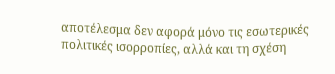αποτέλεσμα δεν αφορά μόνο τις εσωτερικές πολιτικές ισορροπίες, αλλά και τη σχέση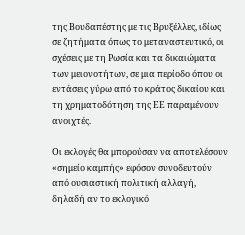της Βουδαπέστης με τις Βρυξέλλες, ιδίως σε ζητήματα όπως το μεταναστευτικό, οι σχέσεις με τη Ρωσία και τα δικαιώματα των μειονοτήτων, σε μια περίοδο όπου οι εντάσεις γύρω από το κράτος δικαίου και τη χρηματοδότηση της ΕΕ παραμένουν ανοιχτές.

Οι εκλογές θα μπορούσαν να αποτελέσουν «σημείο καμπής» εφόσον συνοδευτούν από ουσιαστική πολιτική αλλαγή, δηλαδή αν το εκλογικό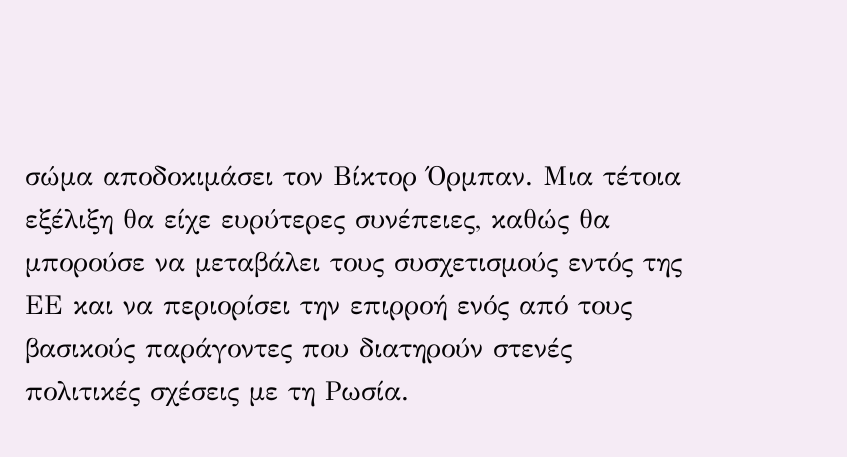σώμα αποδοκιμάσει τον Βίκτορ Όρμπαν. Μια τέτοια εξέλιξη θα είχε ευρύτερες συνέπειες, καθώς θα μπορούσε να μεταβάλει τους συσχετισμούς εντός της ΕΕ και να περιορίσει την επιρροή ενός από τους βασικούς παράγοντες που διατηρούν στενές πολιτικές σχέσεις με τη Ρωσία.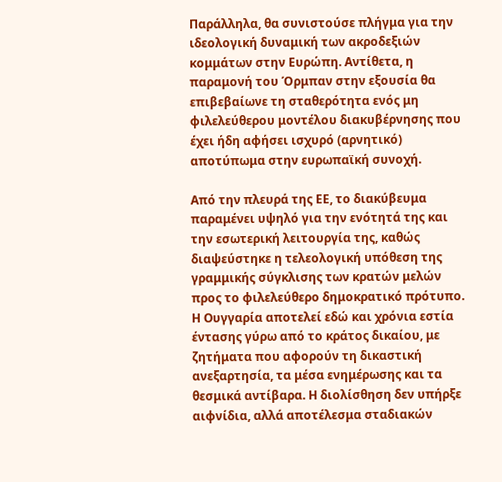Παράλληλα, θα συνιστούσε πλήγμα για την ιδεολογική δυναμική των ακροδεξιών κομμάτων στην Ευρώπη. Αντίθετα, η παραμονή του Όρμπαν στην εξουσία θα επιβεβαίωνε τη σταθερότητα ενός μη φιλελεύθερου μοντέλου διακυβέρνησης που έχει ήδη αφήσει ισχυρό (αρνητικό) αποτύπωμα στην ευρωπαϊκή συνοχή.

Από την πλευρά της ΕΕ, το διακύβευμα παραμένει υψηλό για την ενότητά της και την εσωτερική λειτουργία της, καθώς διαψεύστηκε η τελεολογική υπόθεση της γραμμικής σύγκλισης των κρατών μελών προς το φιλελεύθερο δημοκρατικό πρότυπο. Η Ουγγαρία αποτελεί εδώ και χρόνια εστία έντασης γύρω από το κράτος δικαίου, με ζητήματα που αφορούν τη δικαστική ανεξαρτησία, τα μέσα ενημέρωσης και τα θεσμικά αντίβαρα. Η διολίσθηση δεν υπήρξε αιφνίδια, αλλά αποτέλεσμα σταδιακών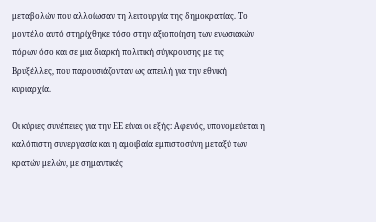μεταβολών που αλλοίωσαν τη λειτουργία της δημοκρατίας. Το μοντέλο αυτό στηρίχθηκε τόσο στην αξιοποίηση των ενωσιακών πόρων όσο και σε μια διαρκή πολιτική σύγκρουσης με τις Βρυξέλλες, που παρουσιάζονταν ως απειλή για την εθνική κυριαρχία.

Οι κύριες συνέπειες για την ΕΕ είναι οι εξής: Αφενός, υπονομεύεται η καλόπιστη συνεργασία και η αμοιβαία εμπιστοσύνη μεταξύ των κρατών μελών, με σημαντικές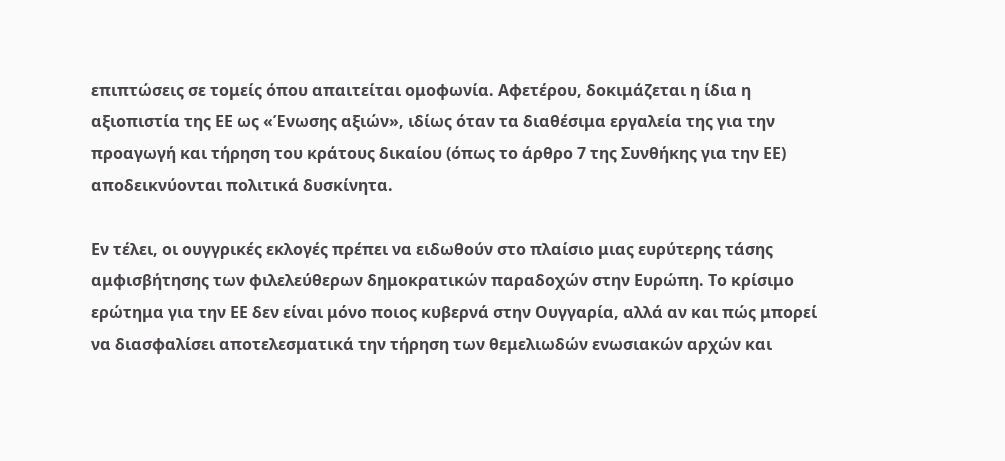επιπτώσεις σε τομείς όπου απαιτείται ομοφωνία. Αφετέρου, δοκιμάζεται η ίδια η αξιοπιστία της ΕΕ ως «Ένωσης αξιών», ιδίως όταν τα διαθέσιμα εργαλεία της για την προαγωγή και τήρηση του κράτους δικαίου (όπως το άρθρο 7 της Συνθήκης για την ΕΕ) αποδεικνύονται πολιτικά δυσκίνητα.

Εν τέλει, οι ουγγρικές εκλογές πρέπει να ειδωθούν στο πλαίσιο μιας ευρύτερης τάσης αμφισβήτησης των φιλελεύθερων δημοκρατικών παραδοχών στην Ευρώπη. Το κρίσιμο ερώτημα για την ΕΕ δεν είναι μόνο ποιος κυβερνά στην Ουγγαρία, αλλά αν και πώς μπορεί να διασφαλίσει αποτελεσματικά την τήρηση των θεμελιωδών ενωσιακών αρχών και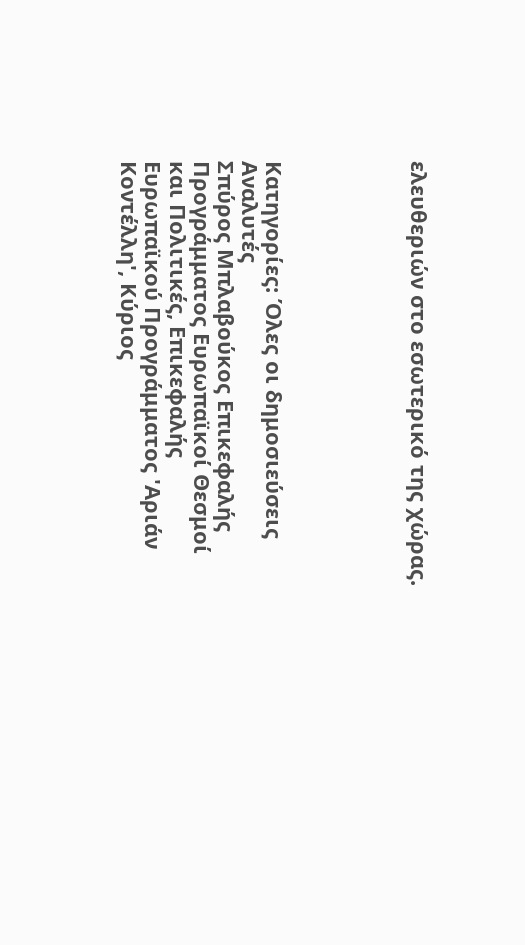ελευθεριών στο εσωτερικό της χώρας.





Κατηγορίες: Όλες οι δημοσιεύσεις
Αναλυτές
Σπύρος Μπλαβούκος Επικεφαλής Προγράμματος Ευρωπαϊκοί Θεσμοί και Πολιτικές, Επικεφαλής Ευρωπαϊκού Προγράμματος 'Αριάν Κοντέλλη', Κύριος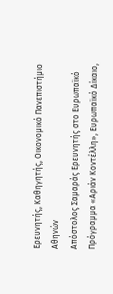Ερευνητής, Καθηγητής, Οικονομικό Πανεπιστήμιο Αθηνών
Απόστολος Σαμαράς Ερευνητής στο Ευρωπαϊκό Πρόγραμμα «Αριάν Κοντέλλη», Ευρωπαϊκό Δίκαιο,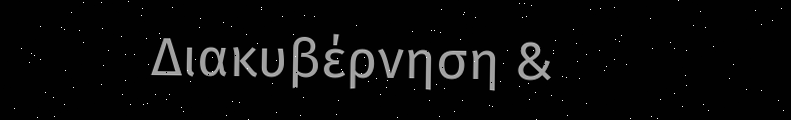Διακυβέρνηση &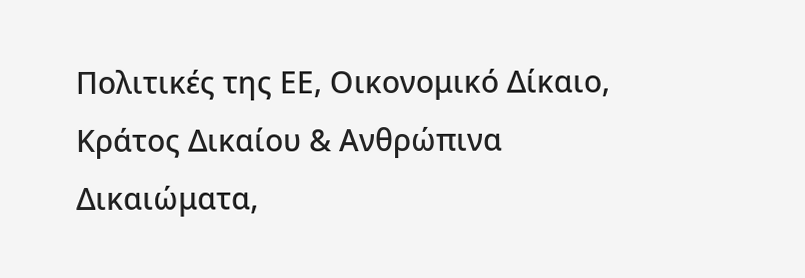Πολιτικές της ΕΕ, Οικονομικό Δίκαιο, Κράτος Δικαίου & Ανθρώπινα Δικαιώματα,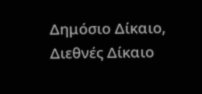Δημόσιο Δίκαιο, Διεθνές Δίκαιο